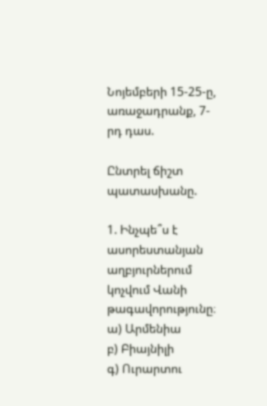Նոյեմբերի 15-25-ը, առաջադրանք, 7-րդ դաս.

Ընտրել ճիշտ պատասխանը.

1. Ինչպե՞ս է ասորեստանյան աղբյուրներում կոչվում Վանի թագավորությունը։
ա) Արմենիա
բ) Բիայնիլի
գ) Ուրարտու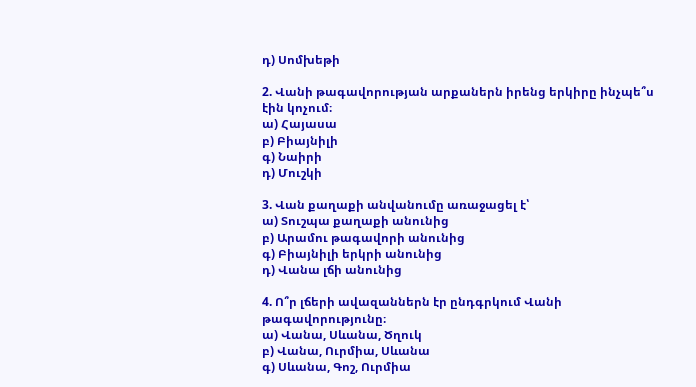դ) Սոմխեթի

2. Վանի թագավորության արքաներն իրենց երկիրը ինչպե՞ս էին կոչում։
ա) Հայասա
բ) Բիայնիլի
գ) Նաիրի
դ) Մուշկի

3. Վան քաղաքի անվանումը առաջացել է՝
ա) Տուշպա քաղաքի անունից
բ) Արամու թագավորի անունից
գ) Բիայնիլի երկրի անունից
դ) Վանա լճի անունից

4. Ո՞ր լճերի ավազաններն էր ընդգրկում Վանի թագավորությունը։
ա) Վանա, Սևանա, Ծղուկ
բ) Վանա, Ուրմիա, Սևանա
գ) Սևանա, Գոշ, Ուրմիա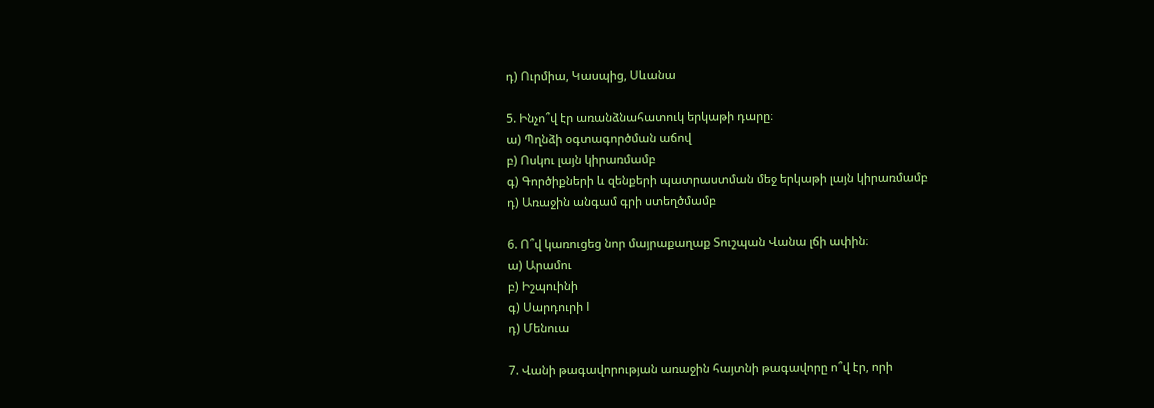դ) Ուրմիա, Կասպից, Սևանա

5. Ինչո՞վ էր առանձնահատուկ երկաթի դարը։
ա) Պղնձի օգտագործման աճով
բ) Ոսկու լայն կիրառմամբ
գ) Գործիքների և զենքերի պատրաստման մեջ երկաթի լայն կիրառմամբ
դ) Առաջին անգամ գրի ստեղծմամբ

6. Ո՞վ կառուցեց նոր մայրաքաղաք Տուշպան Վանա լճի ափին։
ա) Արամու
բ) Իշպուինի
գ) Սարդուրի I
դ) Մենուա

7. Վանի թագավորության առաջին հայտնի թագավորը ո՞վ էր, որի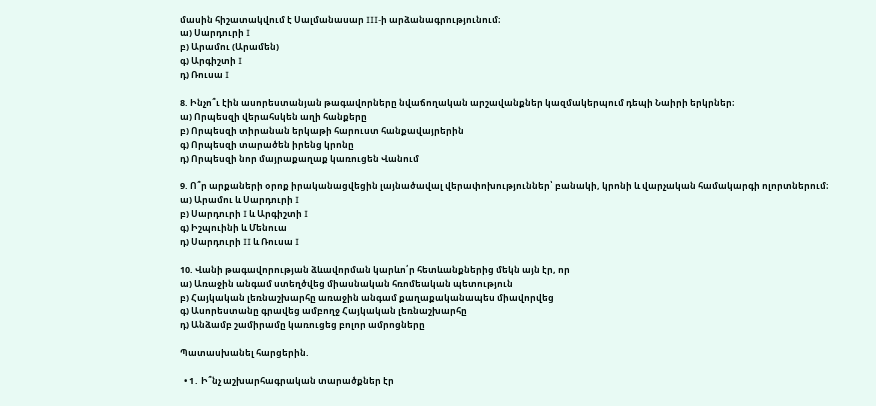մասին հիշատակվում է Սալմանասար III-ի արձանագրությունում։
ա) Սարդուրի I
բ) Արամու (Արամեն)
գ) Արգիշտի I
դ) Ռուսա I

8. Ինչո՞ւ էին ասորեստանյան թագավորները նվաճողական արշավանքներ կազմակերպում դեպի Նաիրի երկրներ։
ա) Որպեսզի վերահսկեն աղի հանքերը
բ) Որպեսզի տիրանան երկաթի հարուստ հանքավայրերին
գ) Որպեսզի տարածեն իրենց կրոնը
դ) Որպեսզի նոր մայրաքաղաք կառուցեն Վանում

9. Ո՞ր արքաների օրոք իրականացվեցին լայնածավալ վերափոխություններ՝ բանակի, կրոնի և վարչական համակարգի ոլորտներում։
ա) Արամու և Սարդուրի I
բ) Սարդուրի I և Արգիշտի I
գ) Իշպուինի և Մենուա
դ) Սարդուրի II և Ռուսա I

10. Վանի թագավորության ձևավորման կարևո՛ր հետևանքներից մեկն այն էր, որ
ա) Առաջին անգամ ստեղծվեց միասնական հռոմեական պետություն
բ) Հայկական լեռնաշխարհը առաջին անգամ քաղաքականապես միավորվեց
գ) Ասորեստանը գրավեց ամբողջ Հայկական լեռնաշխարհը
դ) Անձամբ շամիրամը կառուցեց բոլոր ամրոցները

Պատասխանել հարցերին.

  • 1․ Ի՞նչ աշխարհագրական տարածքներ էր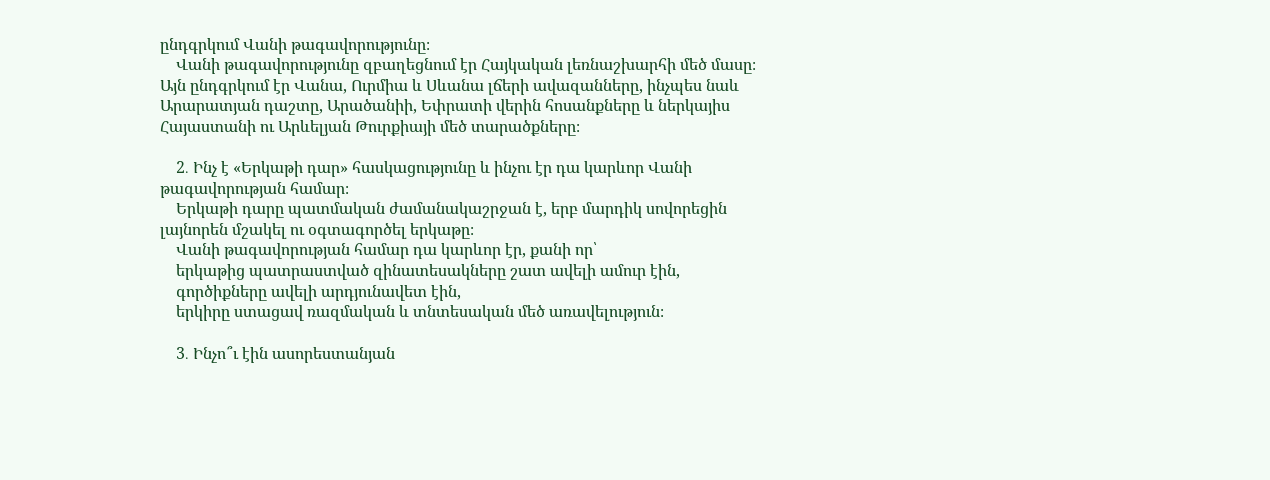ընդգրկում Վանի թագավորությունը։
    Վանի թագավորությունը զբաղեցնում էր Հայկական լեռնաշխարհի մեծ մասը։ Այն ընդգրկում էր Վանա, Ուրմիա և Սևանա լճերի ավազանները, ինչպես նաև Արարատյան դաշտը, Արածանիի, Եփրատի վերին հոսանքները և ներկայիս Հայաստանի ու Արևելյան Թուրքիայի մեծ տարածքները։

    2․ Ինչ է «Երկաթի դար» հասկացությունը և ինչու էր դա կարևոր Վանի թագավորության համար։
    Երկաթի դարը պատմական ժամանակաշրջան է, երբ մարդիկ սովորեցին լայնորեն մշակել ու օգտագործել երկաթը։
    Վանի թագավորության համար դա կարևոր էր, քանի որ՝
    երկաթից պատրաստված զինատեսակները շատ ավելի ամուր էին,
    գործիքները ավելի արդյունավետ էին,
    երկիրը ստացավ ռազմական և տնտեսական մեծ առավելություն։

    3․ Ինչո՞ւ էին ասորեստանյան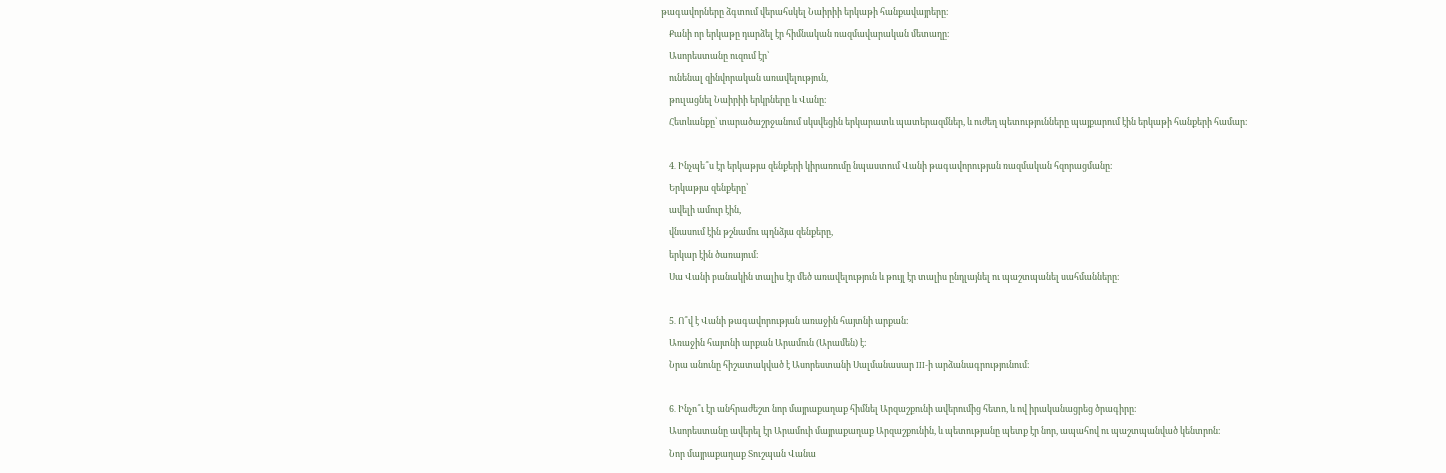թագավորները ձգտում վերահսկել Նաիրիի երկաթի հանքավայրերը։
    Քանի որ երկաթը դարձել էր հիմնական ռազմավարական մետաղը։
    Ասորեստանը ուզում էր՝
    ունենալ զինվորական առավելություն,
    թուլացնել Նաիրիի երկրները և Վանը։
    Հետևանքը՝ տարածաշրջանում սկսվեցին երկարատև պատերազմներ, և ուժեղ պետությունները պայքարում էին երկաթի հանքերի համար։

    4․ Ինչպե՞ս էր երկաթյա զենքերի կիրառումը նպաստում Վանի թագավորության ռազմական հզորացմանը։
    Երկաթյա զենքերը՝
    ավելի ամուր էին,
    վնասում էին թշնամու պղնձյա զենքերը,
    երկար էին ծառայում։
    Սա Վանի բանակին տալիս էր մեծ առավելություն և թույլ էր տալիս ընդլայնել ու պաշտպանել սահմանները։

    5․ Ո՞վ է Վանի թագավորության առաջին հայտնի արքան։
    Առաջին հայտնի արքան Արամուն (Արամեն) է։
    Նրա անունը հիշատակված է Ասորեստանի Սալմանասար III-ի արձանագրությունում։

    6․ Ինչո՞ւ էր անհրաժեշտ նոր մայրաքաղաք հիմնել Արզաշքունի ավերումից հետո, և ով իրականացրեց ծրագիրը։
    Ասորեստանը ավերել էր Արամուի մայրաքաղաք Արզաշքունին, և պետությանը պետք էր նոր, ապահով ու պաշտպանված կենտրոն։
    Նոր մայրաքաղաք Տուշպան Վանա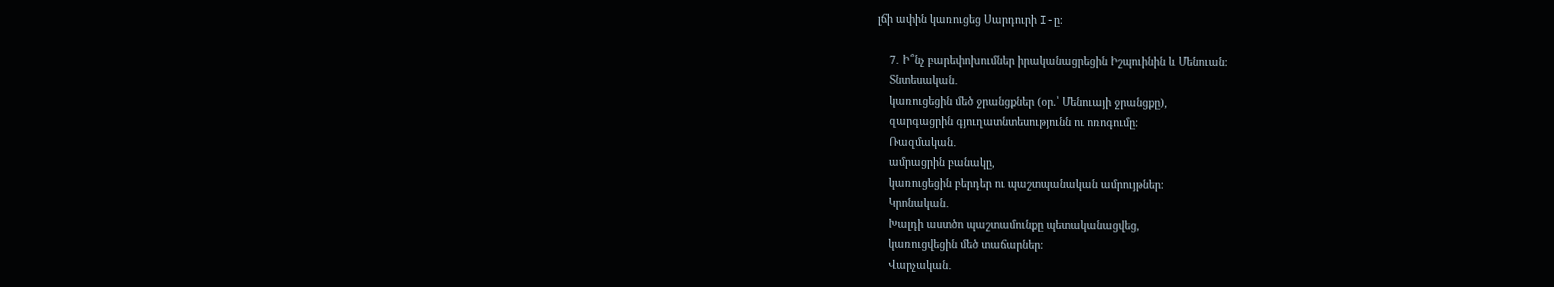լճի ափին կառուցեց Սարդուրի I-ը։

    7․ Ի՞նչ բարեփոխումներ իրականացրեցին Իշպուինին և Մենուան։
    Տնտեսական․
    կառուցեցին մեծ ջրանցքներ (օր.՝ Մենուայի ջրանցքը),
    զարգացրին գյուղատնտեսությունն ու ոռոգումը։
    Ռազմական․
    ամրացրին բանակը,
    կառուցեցին բերդեր ու պաշտպանական ամրույթներ։
    Կրոնական․
    Խալդի աստծո պաշտամունքը պետականացվեց,
    կառուցվեցին մեծ տաճարներ։
    Վարչական․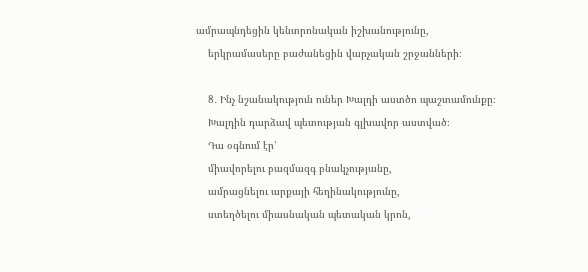ամրապնդեցին կենտրոնական իշխանությունը,
    երկրամասերը բաժանեցին վարչական շրջանների։

    8․ Ինչ նշանակություն ուներ Խալդի աստծո պաշտամունքը։
    Խալդին դարձավ պետության գլխավոր աստված։
    Դա օգնում էր՝
    միավորելու բազմազգ բնակչությանը,
    ամրացնելու արքայի հեղինակությունը,
    ստեղծելու միասնական պետական կրոն,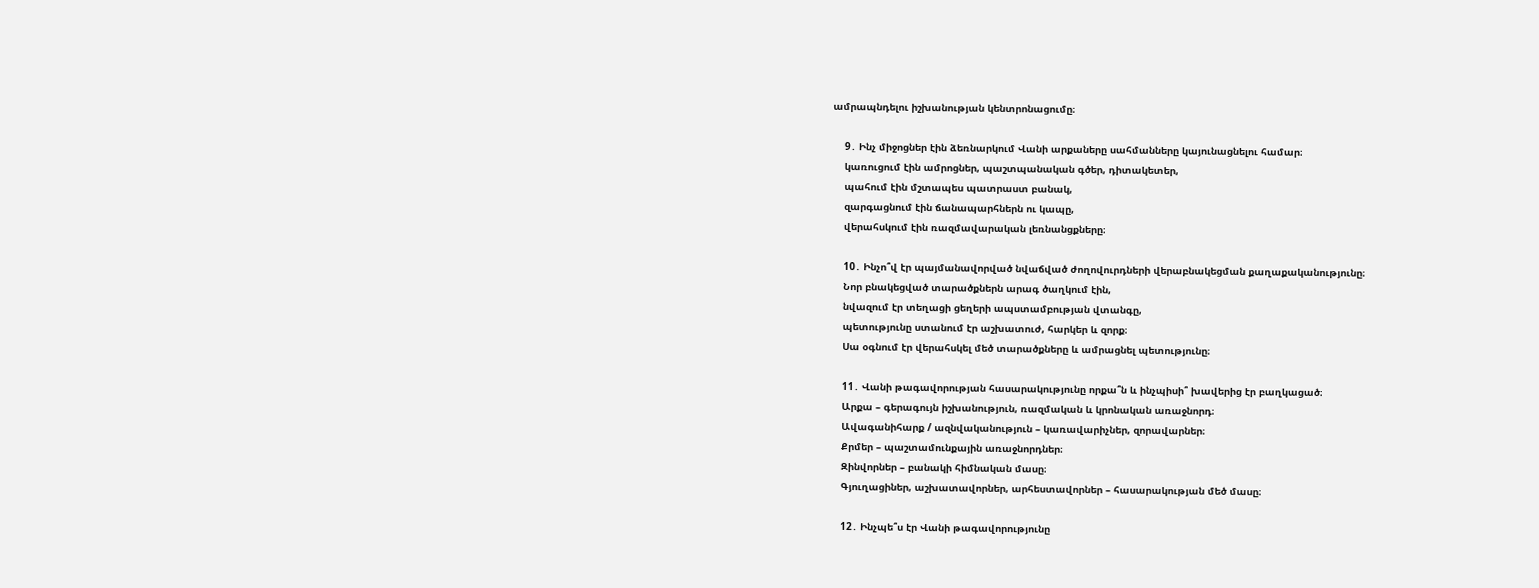ամրապնդելու իշխանության կենտրոնացումը։

    9․ Ինչ միջոցներ էին ձեռնարկում Վանի արքաները սահմանները կայունացնելու համար։
    կառուցում էին ամրոցներ, պաշտպանական գծեր, դիտակետեր,
    պահում էին մշտապես պատրաստ բանակ,
    զարգացնում էին ճանապարհներն ու կապը,
    վերահսկում էին ռազմավարական լեռնանցքները։

    10․ Ինչո՞վ էր պայմանավորված նվաճված ժողովուրդների վերաբնակեցման քաղաքականությունը։
    Նոր բնակեցված տարածքներն արագ ծաղկում էին,
    նվազում էր տեղացի ցեղերի ապստամբության վտանգը,
    պետությունը ստանում էր աշխատուժ, հարկեր և զորք։
    Սա օգնում էր վերահսկել մեծ տարածքները և ամրացնել պետությունը։

    11․ Վանի թագավորության հասարակությունը որքա՞ն և ինչպիսի՞ խավերից էր բաղկացած։
    Արքա – գերագույն իշխանություն, ռազմական և կրոնական առաջնորդ։
    Ավագանիհարք / ազնվականություն – կառավարիչներ, զորավարներ։
    Քրմեր – պաշտամունքային առաջնորդներ։
    Զինվորներ – բանակի հիմնական մասը։
    Գյուղացիներ, աշխատավորներ, արհեստավորներ – հասարակության մեծ մասը։

    12․ Ինչպե՞ս էր Վանի թագավորությունը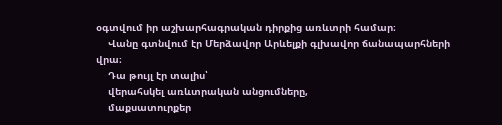օգտվում իր աշխարհագրական դիրքից առևտրի համար։
    Վանը գտնվում էր Մերձավոր Արևելքի գլխավոր ճանապարհների վրա։
    Դա թույլ էր տալիս՝
    վերահսկել առևտրական անցումները,
    մաքսատուրքեր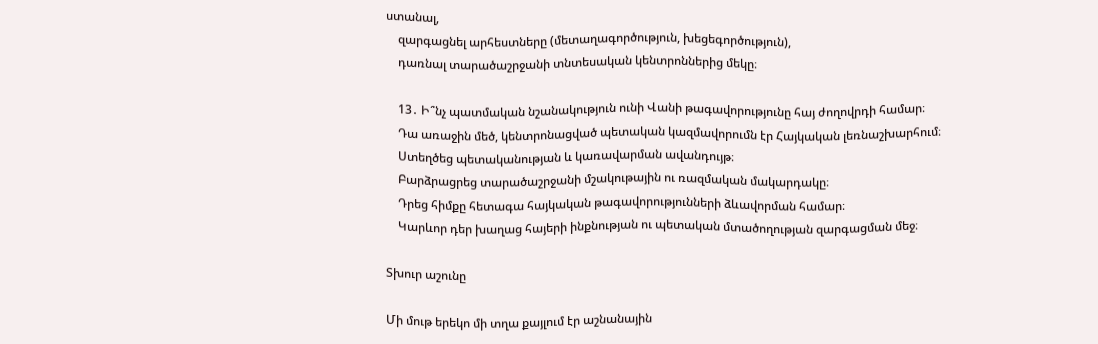ստանալ,
    զարգացնել արհեստները (մետաղագործություն, խեցեգործություն),
    դառնալ տարածաշրջանի տնտեսական կենտրոններից մեկը։

    13․ Ի՞նչ պատմական նշանակություն ունի Վանի թագավորությունը հայ ժողովրդի համար։
    Դա առաջին մեծ, կենտրոնացված պետական կազմավորումն էր Հայկական լեռնաշխարհում։
    Ստեղծեց պետականության և կառավարման ավանդույթ։
    Բարձրացրեց տարածաշրջանի մշակութային ու ռազմական մակարդակը։
    Դրեց հիմքը հետագա հայկական թագավորությունների ձևավորման համար։
    Կարևոր դեր խաղաց հայերի ինքնության ու պետական մտածողության զարգացման մեջ։

Տխուր աշունը

Մի մութ երեկո մի տղա քայլում էր աշնանային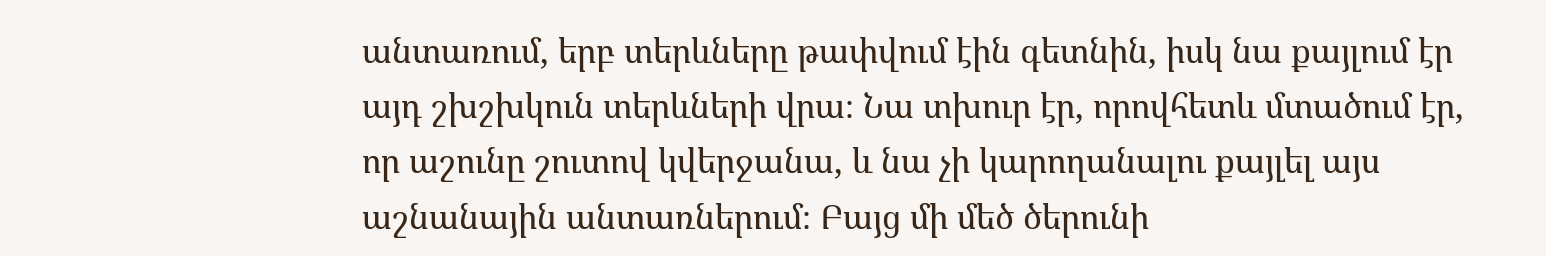անտառում, երբ տերևները թափվում էին գետնին, իսկ նա քայլում էր այդ շխշխկուն տերևների վրա։ Նա տխուր էր, որովհետև մտածում էր, որ աշունը շուտով կվերջանա, և նա չի կարողանալու քայլել այս աշնանային անտառներում։ Բայց մի մեծ ծերունի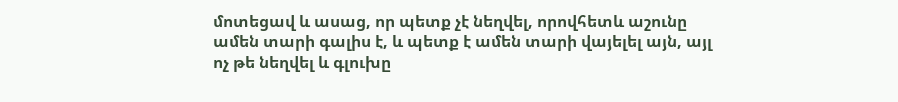մոտեցավ և ասաց, որ պետք չէ նեղվել, որովհետև աշունը ամեն տարի գալիս է, և պետք է ամեն տարի վայելել այն, այլ ոչ թե նեղվել և գլուխը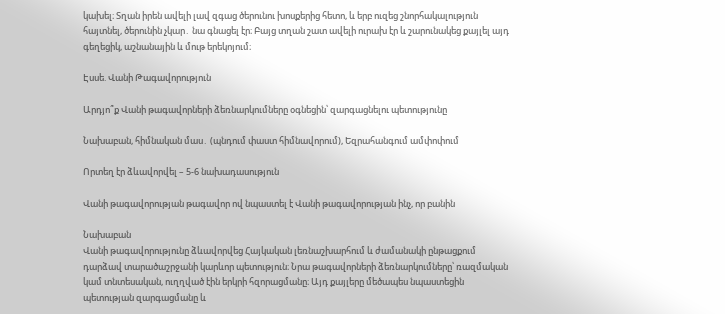կախել։ Տղան իրեն ավելի լավ զգաց ծերունու խոսքերից հետո, և երբ ուզեց շնորհակալություն հայտնել, ծերունին չկար․ նա գնացել էր։ Բայց տղան շատ ավելի ուրախ էր և շարունակեց քայլել այդ գեղեցիկ, աշնանային և մութ երեկոյում։

Էսսե. Վանի Թագավորություն

Արդյո՞ք Վանի թագավորների ձեռնարկումները օգնեցին՝ զարգացնելու պետությունը

Նախաբան, հիմնական մաս․ (պնդում փաստ հիմնավորում), Եզրահանգում ամփոփում

Որտեղ էր ձևավորվել – 5-6 նախադասություն

Վանի թագավորության թագավոր ով նպաստել է Վանի թագավորության ինչ, որ բանին

Նախաբան
Վանի թագավորությունը ձևավորվեց Հայկական լեռնաշխարհում և ժամանակի ընթացքում դարձավ տարածաշրջանի կարևոր պետություն։ Նրա թագավորների ձեռնարկումները՝ ռազմական կամ տնտեսական, ուղղված էին երկրի հզորացմանը։ Այդ քայլերը մեծապես նպաստեցին պետության զարգացմանը և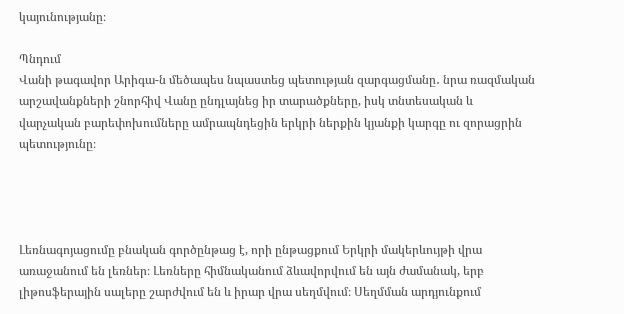կայունությանը։

Պնդում
Վանի թագավոր Արիգա-ն մեծապես նպաստեց պետության զարգացմանը․ նրա ռազմական արշավանքների շնորհիվ Վանը ընդլայնեց իր տարածքները, իսկ տնտեսական և վարչական բարեփոխումները ամրապնդեցին երկրի ներքին կյանքի կարգը ու զորացրին պետությունը։




Լեռնագոյացումը բնական գործընթաց է, որի ընթացքում Երկրի մակերևույթի վրա առաջանում են լեռներ։ Լեռները հիմնականում ձևավորվում են այն ժամանակ, երբ լիթոսֆերային սալերը շարժվում են և իրար վրա սեղմվում։ Սեղմման արդյունքում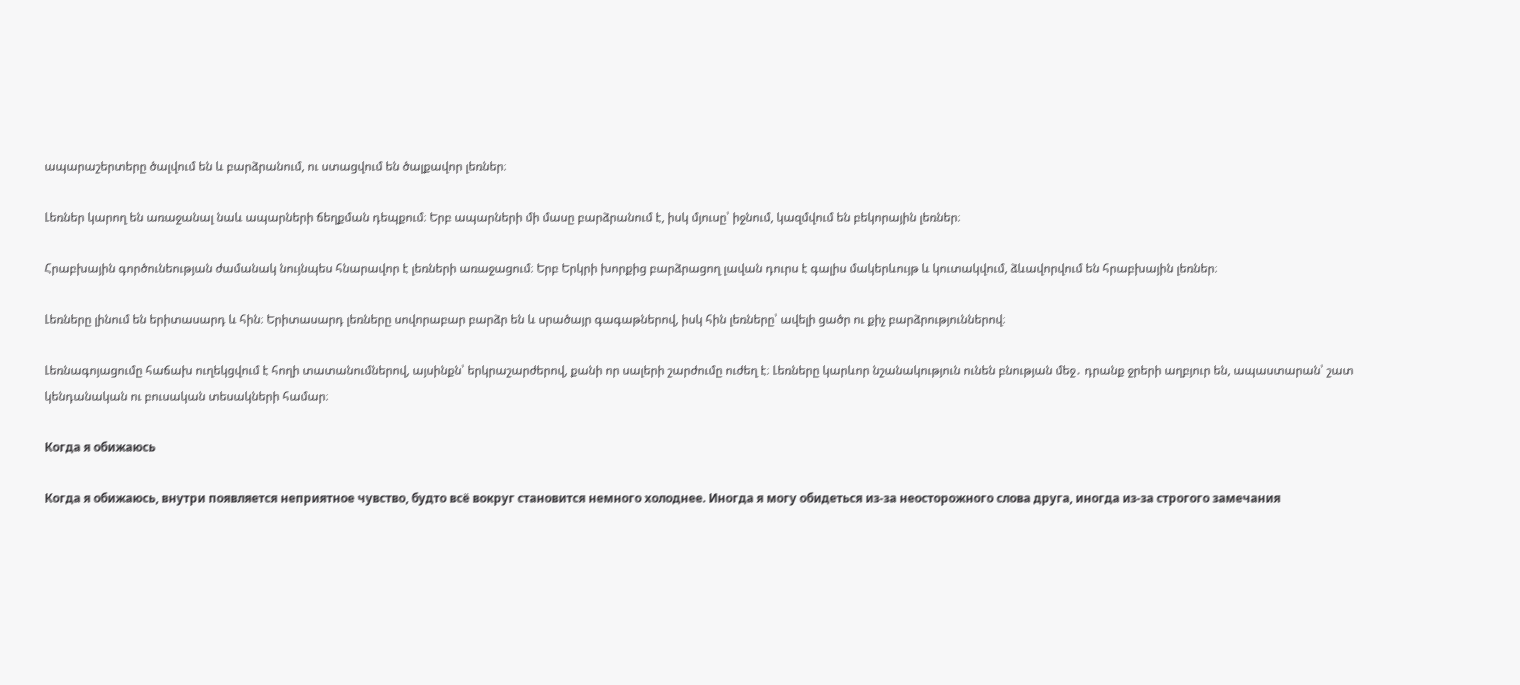ապարաշերտերը ծալվում են և բարձրանում, ու ստացվում են ծալքավոր լեռներ։

Լեռներ կարող են առաջանալ նաև ապարների ճեղքման դեպքում։ Երբ ապարների մի մասը բարձրանում է, իսկ մյուսը՝ իջնում, կազմվում են բեկորային լեռներ։

Հրաբխային գործունեության ժամանակ նույնպես հնարավոր է լեռների առաջացում։ Երբ Երկրի խորքից բարձրացող լավան դուրս է գալիս մակերևույթ և կուտակվում, ձևավորվում են հրաբխային լեռներ։

Լեռները լինում են երիտասարդ և հին։ Երիտասարդ լեռները սովորաբար բարձր են և սրածայր գագաթներով, իսկ հին լեռները՝ ավելի ցածր ու քիչ բարձրություններով։

Լեռնագոյացումը հաճախ ուղեկցվում է հողի տատանումներով, այսինքն՝ երկրաշարժերով, քանի որ սալերի շարժումը ուժեղ է։ Լեռները կարևոր նշանակություն ունեն բնության մեջ․ դրանք ջրերի աղբյուր են, ապաստարան՝ շատ կենդանական ու բուսական տեսակների համար։

Когда я обижаюсь

Когда я обижаюсь, внутри появляется неприятное чувство, будто всё вокруг становится немного холоднее. Иногда я могу обидеться из-за неосторожного слова друга, иногда из-за строгого замечания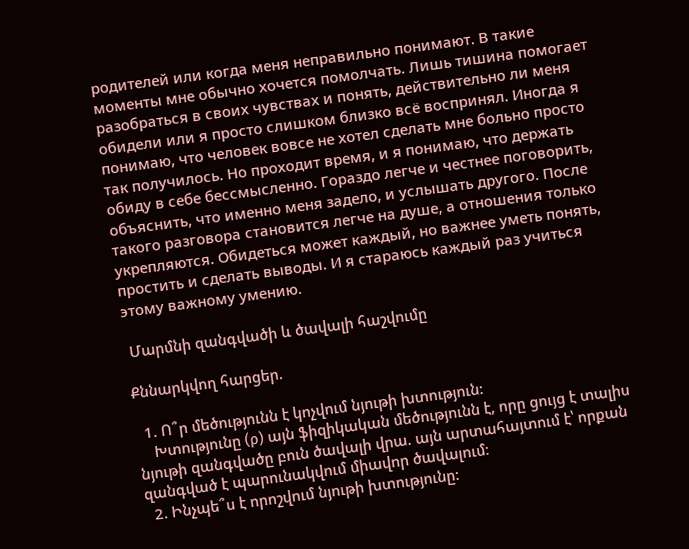родителей или когда меня неправильно понимают. В такие моменты мне обычно хочется помолчать. Лишь тишина помогает разобраться в своих чувствах и понять, действительно ли меня обидели или я просто слишком близко всё воспринял. Иногда я понимаю, что человек вовсе не хотел сделать мне больно просто так получилось. Но проходит время, и я понимаю, что держать обиду в себе бессмысленно. Гораздо легче и честнее поговорить, объяснить, что именно меня задело, и услышать другого. После такого разговора становится легче на душе, а отношения только укрепляются. Обидеться может каждый, но важнее уметь понять, простить и сделать выводы. И я стараюсь каждый раз учиться этому важному умению.

 Մարմնի զանգվածի և ծավալի հաշվումը

Քննարկվող հարցեր.

  1. Ո՞ր մեծությունն է կոչվում նյութի խտություն:
    Խտությունը (ρ) այն ֆիզիկական մեծությունն է, որը ցույց է տալիս նյութի զանգվածը բուն ծավալի վրա. այն արտահայտում է՝ որքան զանգված է պարունակվում միավոր ծավալում։
  2. Ինչպե՞ս է որոշվում նյութի խտությունը: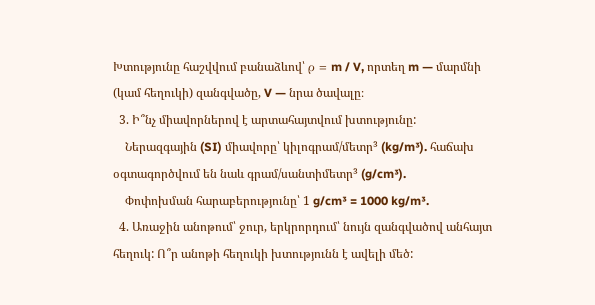Խտությունը հաշվվում բանաձևով՝ ρ = m / V, որտեղ m — մարմնի (կամ հեղուկի) զանգվածը, V — նրա ծավալը։
  3. Ի՞նչ միավորներով է արտահայտվում խտությունը:
    Ներազգային (SI) միավորը՝ կիլոգրամ/մետր³ (kg/m³). հաճախ օգտագործվում են նաև գրամ/սանտիմետր³ (g/cm³).
    Փոփոխման հարաբերությունը՝ 1 g/cm³ = 1000 kg/m³.
  4. Առաջին անոթում՝ ջուր, երկրորդում՝ նույն զանգվածով անհայտ հեղուկ: Ո՞ր անոթի հեղուկի խտությունն է ավելի մեծ: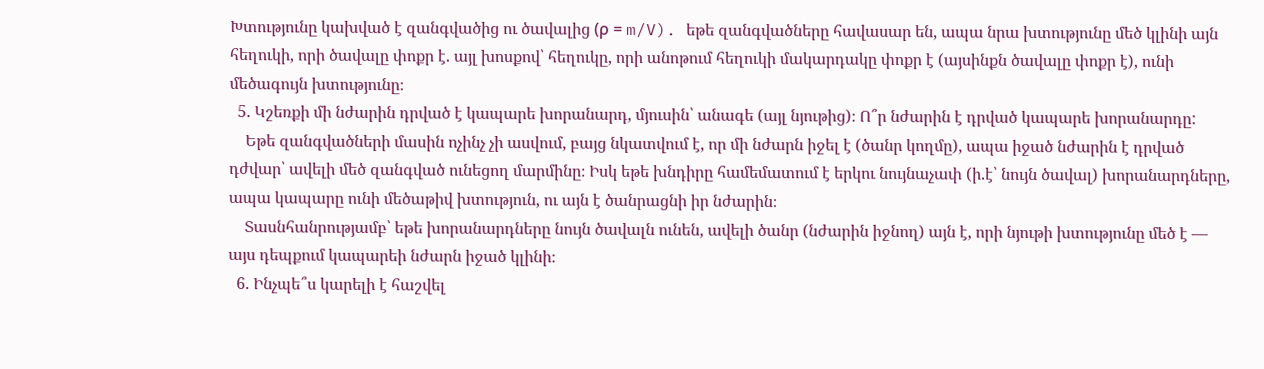Խտությունը կախված է զանգվածից ու ծավալից (ρ = m/V). եթե զանգվածները հավասար են, ապա նրա խտությունը մեծ կլինի այն հեղուկի, որի ծավալը փոքր է. այլ խոսքով՝ հեղուկը, որի անոթում հեղուկի մակարդակը փոքր է (այսինքն ծավալը փոքր է), ունի մեծագույն խտությունը։
  5. Կշեռքի մի նժարին դրված է կապարե խորանարդ, մյուսին՝ անագե (այլ նյութից)։ Ո՞ր նժարին է դրված կապարե խորանարդը:
    Եթե զանգվածների մասին ոչինչ չի ասվում, բայց նկատվում է, որ մի նժարն իջել է (ծանր կողմը), ապա իջած նժարին է դրված դժվար՝ ավելի մեծ զանգված ունեցող մարմինը։ Իսկ եթե խնդիրը համեմատում է երկու նույնաչափ (ի.է՝ նույն ծավալ) խորանարդները, ապա կապարը ունի մեծաթիվ խտություն, ու այն է ծանրացնի իր նժարին։
    Տասնհանրությամբ՝ եթե խորանարդները նույն ծավալն ունեն, ավելի ծանր (նժարին իջնող) այն է, որի նյութի խտությունը մեծ է — այս դեպքում կապարեի նժարն իջած կլինի։
  6. Ինչպե՞ս կարելի է հաշվել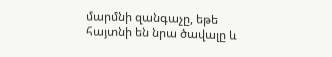մարմնի զանգաչը, եթե հայտնի են նրա ծավալը և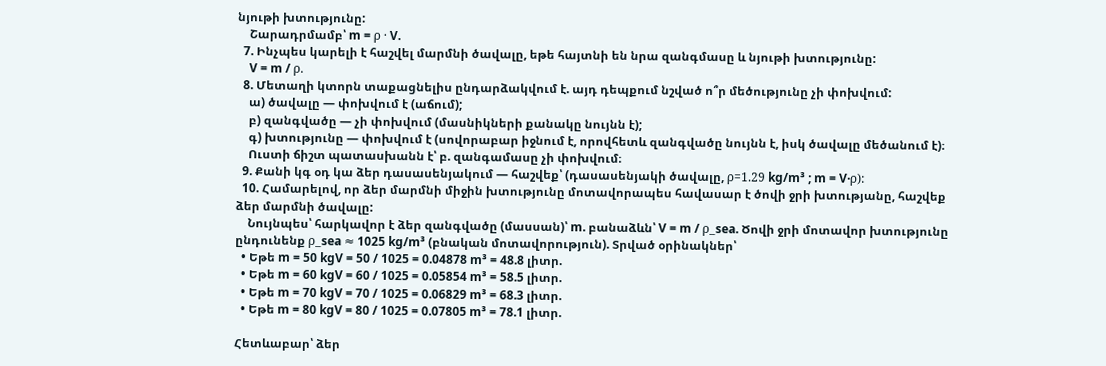նյութի խտությունը:
    Շարադրմամբ՝ m = ρ · V.
  7. Ինչպես կարելի է հաշվել մարմնի ծավալը, եթե հայտնի են նրա զանգմասը և նյութի խտությունը:
    V = m / ρ.
  8. Մետաղի կտորն տաքացնելիս ընդարձակվում է. այդ դեպքում նշված ո՞ր մեծությունը չի փոխվում:
    ա) ծավալը — փոխվում է (աճում);
    բ) զանգվածը — չի փոխվում (մասնիկների քանակը նույնն է);
    գ) խտությունը — փոխվում է (սովորաբար իջնում է, որովհետև զանգվածը նույնն է, իսկ ծավալը մեծանում է)։
    Ուստի ճիշտ պատասխանն է՝ բ. զանգամասը չի փոխվում։
  9. Քանի կգ օդ կա ձեր դասասենյակում — հաշվեք՝ (դասասենյակի ծավալը, ρ=1.29 kg/m³ ; m = V·ρ):
  10. Համարելով, որ ձեր մարմնի միջին խտությունը մոտավորապես հավասար է ծովի ջրի խտությանը, հաշվեք ձեր մարմնի ծավալը:
    Նույնպես՝ հարկավոր է ձեր զանգվածը (մասսան)՝ m. բանաձևն՝ V = m / ρ_sea. Ծովի ջրի մոտավոր խտությունը ընդունենք ρ_sea ≈ 1025 kg/m³ (բնական մոտավորություն). Տրված օրինակներ՝
  • Եթե m = 50 kgV = 50 / 1025 = 0.04878 m³ = 48.8 լիտր.
  • Եթե m = 60 kgV = 60 / 1025 = 0.05854 m³ = 58.5 լիտր.
  • Եթե m = 70 kgV = 70 / 1025 = 0.06829 m³ = 68.3 լիտր.
  • Եթե m = 80 kgV = 80 / 1025 = 0.07805 m³ = 78.1 լիտր.

Հետևաբար՝ ձեր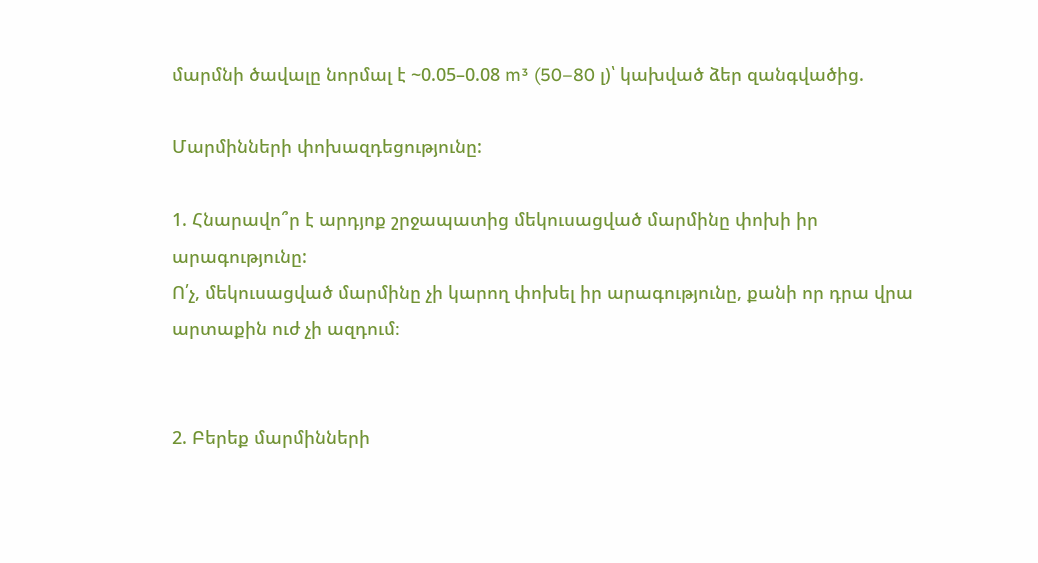մարմնի ծավալը նորմալ է ~0.05–0.08 m³ (50–80 լ)՝ կախված ձեր զանգվածից.

Մարմինների փոխազդեցությունը:

1. Հնարավո՞ր է արդյոք շրջապատից մեկուսացված մարմինը փոխի իր արագությունը:
Ո՛չ, մեկուսացված մարմինը չի կարող փոխել իր արագությունը, քանի որ դրա վրա արտաքին ուժ չի ազդում։


2. Բերեք մարմինների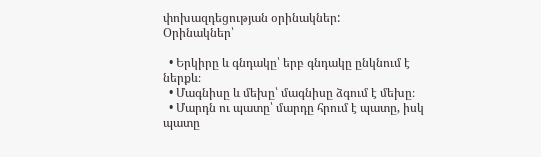փոխազդեցության օրինակներ:
Օրինակներ՝

  • Երկիրը և գնդակը՝ երբ գնդակը ընկնում է ներքև։
  • Մագնիսը և մեխը՝ մագնիսը ձգում է մեխը։
  • Մարդն ու պատը՝ մարդը հրում է պատը, իսկ պատը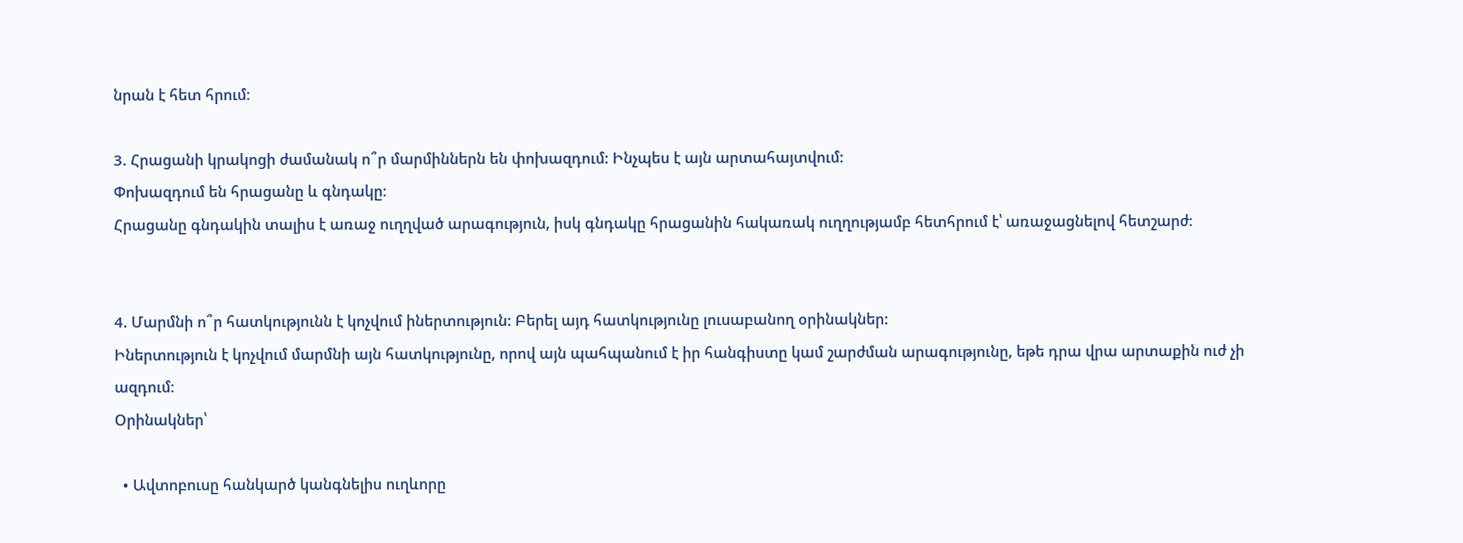նրան է հետ հրում։

3. Հրացանի կրակոցի ժամանակ ո՞ր մարմիններն են փոխազդում: Ինչպես է այն արտահայտվում:
Փոխազդում են հրացանը և գնդակը։
Հրացանը գնդակին տալիս է առաջ ուղղված արագություն, իսկ գնդակը հրացանին հակառակ ուղղությամբ հետհրում է՝ առաջացնելով հետշարժ։


4. Մարմնի ո՞ր հատկությունն է կոչվում իներտություն: Բերել այդ հատկությունը լուսաբանող օրինակներ:
Իներտություն է կոչվում մարմնի այն հատկությունը, որով այն պահպանում է իր հանգիստը կամ շարժման արագությունը, եթե դրա վրա արտաքին ուժ չի ազդում։
Օրինակներ՝

  • Ավտոբուսը հանկարծ կանգնելիս ուղևորը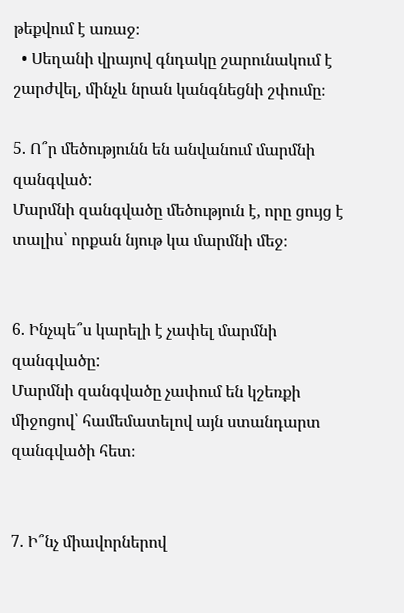թեքվում է առաջ։
  • Սեղանի վրայով գնդակը շարունակում է շարժվել, մինչև նրան կանգնեցնի շփումը։

5. Ո՞ր մեծությունն են անվանում մարմնի զանգված:
Մարմնի զանգվածը մեծություն է, որը ցույց է տալիս՝ որքան նյութ կա մարմնի մեջ։


6. Ինչպե՞ս կարելի է չափել մարմնի զանգվածը:
Մարմնի զանգվածը չափում են կշեռքի միջոցով՝ համեմատելով այն ստանդարտ զանգվածի հետ։


7. Ի՞նչ միավորներով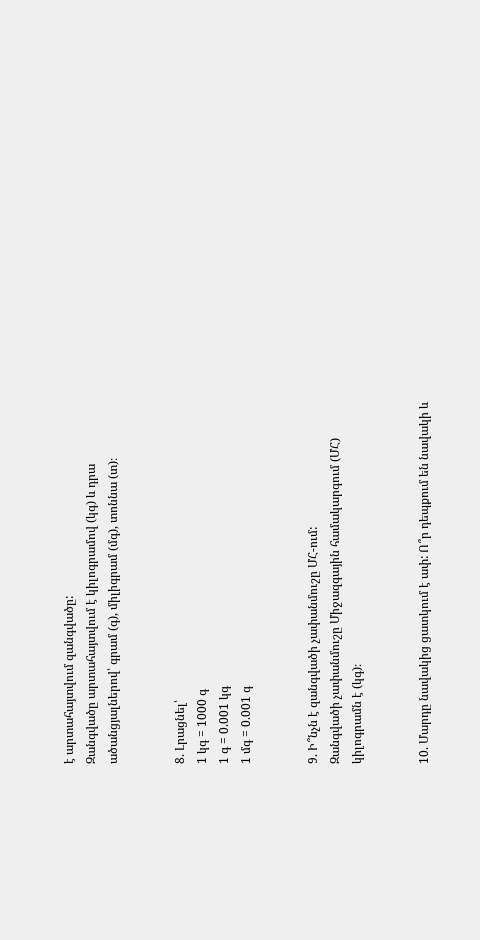է արտահայտվում զանգվածը:
Զանգվածը արտահայտվում է կիլոգրամով (կգ) և դրա ածանցյալներով՝ գրամ (գ), միլիգրամ (մգ), տոննա (տ)։


8. Լրացնել՝
1 կգ = 1000 գ
1 գ = 0.001 կգ
1 մգ = 0.001 գ


9. Ի՞նչն է զանգվածի չափանմուշը ՄՀ-ում:
Զանգվածի չափանմուշը Միջազգային համակարգում (ՄՀ) կիլոգրամն է (կգ)։


10. Մարդը նավակից ցատկում է ափ: Ո՞ր դեպքում են նավակի և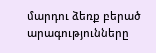մարդու ձեռք բերած արագությունները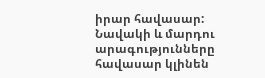իրար հավասար:
Նավակի և մարդու արագությունները հավասար կլինեն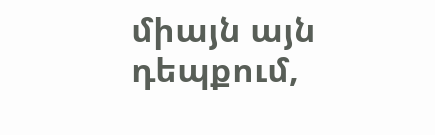միայն այն դեպքում,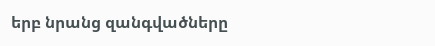երբ նրանց զանգվածները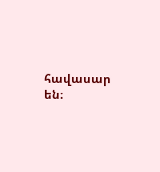հավասար են։